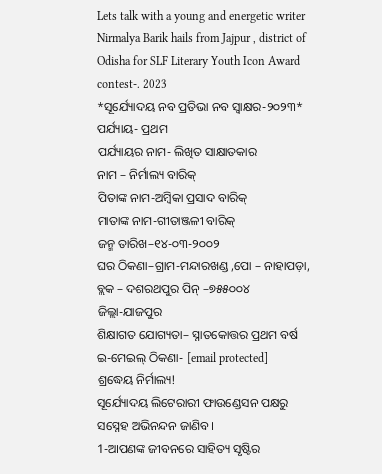Lets talk with a young and energetic writer Nirmalya Barik hails from Jajpur , district of Odisha for SLF Literary Youth Icon Award contest-. 2023
*ସୂର୍ଯ୍ୟୋଦୟ ନବ ପ୍ରତିଭା ନବ ସ୍ବାକ୍ଷର-୨୦୨୩*
ପର୍ଯ୍ୟାୟ- ପ୍ରଥମ
ପର୍ଯ୍ୟାୟର ନାମ- ଲିଖିତ ସାକ୍ଷାତକାର
ନାମ – ନିର୍ମାଲ୍ୟ ବାରିକ୍
ପିତାଙ୍କ ନାମ-ଅମ୍ବିକା ପ୍ରସାଦ ବାରିକ୍
ମାତାଙ୍କ ନାମ-ଗୀତାଞ୍ଜଳୀ ବାରିକ୍
ଜନ୍ମ ତାରିଖ–୧୪-୦୩-୨୦୦୨
ଘର ଠିକଣା–ଗ୍ରାମ-ମନ୍ଦାରଖଣ୍ଡ ,ପୋ – ନାହାପଡ଼ା, ବ୍ଲକ – ଦଶରଥପୁର ପିନ୍ –୭୫୫୦୦୪
ଜିଲ୍ଲା-ଯାଜପୁର
ଶିକ୍ଷାଗତ ଯୋଗ୍ୟତା– ସ୍ନାତକୋତ୍ତର ପ୍ରଥମ ବର୍ଷ
ଇ-ମେଇଲ୍ ଠିକଣା- [email protected]
ଶ୍ରଦ୍ଧେୟ ନିର୍ମାଲ୍ୟ!
ସୂର୍ଯ୍ୟୋଦୟ ଲିଟେରାରୀ ଫାଉଣ୍ଡେସନ ପକ୍ଷରୁ ସସ୍ନେହ ଅଭିନନ୍ଦନ ଜାଣିବ।
1-ଆପଣଙ୍କ ଜୀବନରେ ସାହିତ୍ୟ ସୃଷ୍ଟିର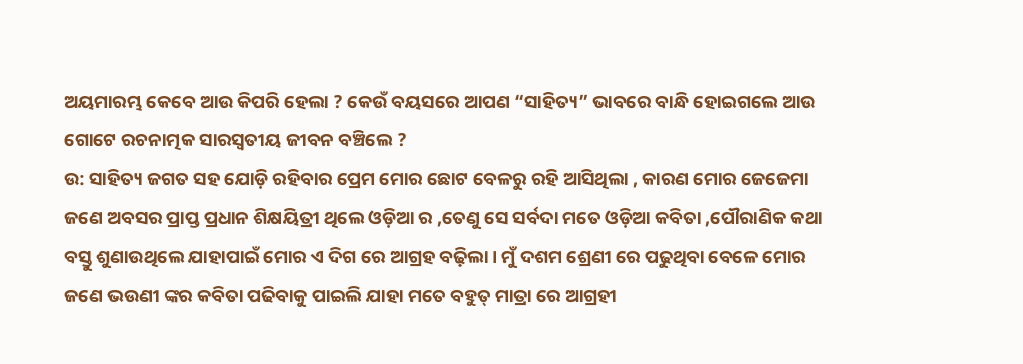ଅୟମାରମ୍ଭ କେବେ ଆଉ କିପରି ହେଲା ? କେଉଁ ବୟସରେ ଆପଣ “ସାହିତ୍ୟ” ଭାବରେ ବାନ୍ଧି ହୋଇଗଲେ ଆଉ ଗୋଟେ ରଚନାତ୍ମକ ସାରସ୍ବତୀୟ ଜୀବନ ବଞ୍ଚିଲେ ?
ଉ: ସାହିତ୍ୟ ଜଗତ ସହ ଯୋଡ଼ି ରହିବାର ପ୍ରେମ ମୋର ଛୋଟ ବେଳରୁ ରହି ଆସିଥିଲା , କାରଣ ମୋର ଜେଜେମା ଜଣେ ଅବସର ପ୍ରାପ୍ତ ପ୍ରଧାନ ଶିକ୍ଷୟିତ୍ରୀ ଥିଲେ ଓଡ଼ିଆ ର ,ତେଣୁ ସେ ସର୍ବଦା ମତେ ଓଡ଼ିଆ କବିତା ,ପୌରାଣିକ କଥା ବସ୍ତୁ ଶୁଣାଉଥିଲେ ଯାହାପାଇଁ ମୋର ଏ ଦିଗ ରେ ଆଗ୍ରହ ବଢ଼ିଲା। ମୁଁ ଦଶମ ଶ୍ରେଣୀ ରେ ପଢୁଥିବା ବେଳେ ମୋର ଜଣେ ଭଉଣୀ ଙ୍କର କବିତା ପଢିବାକୁ ପାଇଲି ଯାହା ମତେ ବହୁତ୍ ମାତ୍ରା ରେ ଆଗ୍ରହୀ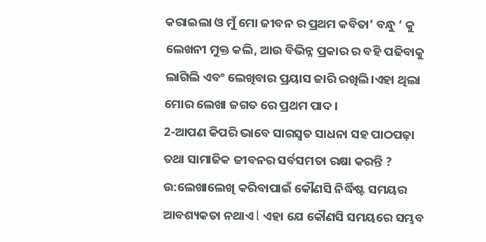କରାଇଲା ଓ ମୁଁ ମୋ ଜୀବନ ର ପ୍ରଥମ କବିତା’ ବନ୍ଧୁ ‘ କୁ ଲେଖନୀ ମୁକ୍ତ କଲି, ଆଉ ବିଭିନ୍ନ ପ୍ରକାର ର ବହି ପଢିବାକୁ ଲାଗିଲି ଏବଂ ଲେଖିବାର ପ୍ରୟାସ ଜାରି ରଖିଲି।ଏହା ଥିଲା ମୋର ଲେଖା ଜଗତ ରେ ପ୍ରଥମ ପାଦ।
2-ଆପଣ କିପରି ଭାବେ ସାରସ୍ୱତ ସାଧନା ସହ ପାଠପଢ଼ା ତଥା ସାମାଜିକ ଜୀବନର ସର୍ବସମତା ରକ୍ଷା କରନ୍ତି ?
ଉ:ଲେଖାଲେଖି କରିବାପାଇଁ କୌଣସି ନିର୍ଦ୍ଧିଷ୍ଟ ସମୟର ଆବଶ୍ୟକତା ନଥାଏ l ଏହା ଯେ କୌଣସି ସମୟରେ ସମ୍ଭବ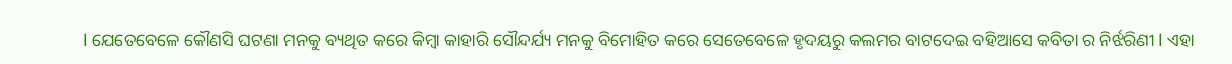l ଯେତେବେଳେ କୌଣସି ଘଟଣା ମନକୁ ବ୍ୟଥିତ କରେ କିମ୍ବା କାହାରି ସୌନ୍ଦର୍ଯ୍ୟ ମନକୁ ବିମୋହିତ କରେ ସେତେବେଳେ ହୃଦୟରୁ କଲମର ବାଟଦେଇ ବହିଆସେ କବିତା ର ନିର୍ଝରିଣୀ l ଏହା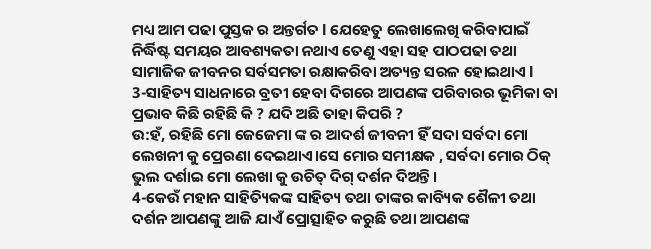ମଧ୍ୟ ଆମ ପଢା ପୁସ୍ତକ ର ଅନ୍ତର୍ଗତ l ଯେହେତୁ ଲେଖାଲେଖି କରିବାପାଇଁ ନିର୍ଦ୍ଧିଷ୍ଟ ସମୟର ଆବଶ୍ୟକତା ନଥାଏ ତେଣୁ ଏହା ସହ ପାଠପଢା ତଥା ସାମାଜିକ ଜୀବନର ସର୍ବସମତା ରକ୍ଷାକରିବା ଅତ୍ୟନ୍ତ ସରଳ ହୋଇଥାଏ l
3-ସାହିତ୍ୟ ସାଧନାରେ ବ୍ରତୀ ହେବା ଦିଗରେ ଆପଣଙ୍କ ପରିବାରର ଭୂମିକା ବା ପ୍ରଭାବ କିଛି ରହିଛି କି ? ଯଦି ଅଛି ତାହା କିପରି ?
ଉ:ହଁ, ରହିଛି ମୋ ଜେଜେମା ଙ୍କ ର ଆଦର୍ଶ ଜୀବନୀ ହିଁ ସଦା ସର୍ବଦା ମୋ ଲେଖନୀ କୁ ପ୍ରେରଣା ଦେଇଥାଏ।ସେ ମୋର ସମୀକ୍ଷକ , ସର୍ବଦା ମୋର ଠିକ୍ ଭୁଲ ଦର୍ଶାଇ ମୋ ଲେଖା କୁ ଉଚିତ୍ ଦିଗ୍ ଦର୍ଶନ ଦିଅନ୍ତି।
4-କେଉଁ ମହାନ ସାହିତ୍ୟିକଙ୍କ ସାହିତ୍ୟ ତଥା ତାଙ୍କର କାବ୍ୟିକ ଶୈଳୀ ତଥା ଦର୍ଶନ ଆପଣଙ୍କୁ ଆଜି ଯାଏଁ ପ୍ରୋତ୍ସାହିତ କରୁଛି ତଥା ଆପଣଙ୍କ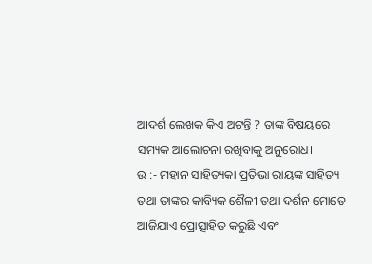ଆଦର୍ଶ ଲେଖକ କିଏ ଅଟନ୍ତି ? ତାଙ୍କ ବିଷୟରେ ସମ୍ୟକ ଆଲୋଚନା ରଖିବାକୁ ଅନୁରୋଧ।
ଉ :- ମହାନ ସାହିତ୍ୟକା ପ୍ରତିଭା ରାୟଙ୍କ ସାହିତ୍ୟ ତଥା ତାଙ୍କର କାବ୍ୟିକ ଶୈଳୀ ତଥା ଦର୍ଶନ ମୋତେ ଆଜିଯାଏ ପ୍ରୋତ୍ସାହିତ କରୁଛି ଏବଂ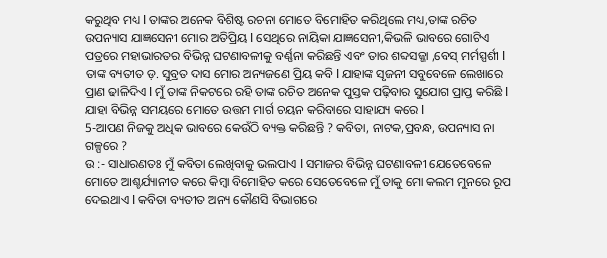କରୁଥିବ ମଧ୍ୟ l ତାଙ୍କର ଅନେକ ବିଶିଷ୍ଟ ରଚନା ମୋତେ ବିମୋହିତ କରିଥିଲେ ମଧ୍ୟ,ତାଙ୍କ ରଚିତ ଉପନ୍ୟାସ ଯାଜ୍ଞସେନୀ ମୋର ଅତିପ୍ରିୟ l ସେଥିରେ ନାୟିକା ଯାଜ୍ଞସେନୀ,କିଭଳି ଭାବରେ ଗୋଟିଏ ପତ୍ରରେ ମହାଭାରତର ବିଭିନ୍ନ ଘଟଣାବଳୀକୁ ବର୍ଣ୍ଣନା କରିଛନ୍ତି ଏବଂ ତାର ଶବ୍ଦସଜ୍ଜା ,ବେସ୍ ମର୍ମସ୍ପର୍ଶୀ l ତାଙ୍କ ବ୍ୟତୀତ ଡ଼. ସୁବ୍ରତ ଦାସ ମୋର ଅନ୍ୟଜଣେ ପ୍ରିୟ କବି l ଯାହାଙ୍କ ସୃଜନୀ ସବୁବେଳେ ଲେଖାରେ ପ୍ରାଣ ଢାଳିଦିଏ l ମୁଁ ତାଙ୍କ ନିକଟରେ ରହି ତାଙ୍କ ରଚିତ ଅନେକ ପୁସ୍ତକ ପଢ଼ିବାର ସୁଯୋଗ ପ୍ରାପ୍ତ କରିଛି l ଯାହା ବିଭିନ୍ନ ସମୟରେ ମୋତେ ଉତ୍ତମ ମାର୍ଗ ଚୟନ କରିବାରେ ସାହାଯ୍ୟ କରେ l
5-ଆପଣ ନିଜକୁ ଅଧିକ ଭାବରେ କେଉଁଠି ବ୍ୟକ୍ତ କରିଛନ୍ତି ? କବିତା, ନାଟକ,ପ୍ରବନ୍ଧ, ଉପନ୍ୟାସ ନା ଗଳ୍ପରେ ?
ଉ :- ସାଧାରଣତଃ ମୁଁ କବିତା ଲେଖିବାକୁ ଭଲପାଏ l ସମାଜର ବିଭିନ୍ନ ଘଟଣାବଳୀ ଯେତେବେଳେ ମୋତେ ଆଶ୍ଚର୍ଯ୍ୟାନୀତ କରେ କିମ୍ବା ବିମୋହିତ କରେ ସେତେବେଳେ ମୁଁ ତାକୁ ମୋ କଲମ ମୁନରେ ରୂପ ଦେଇଥାଏ l କବିତା ବ୍ୟତୀତ ଅନ୍ୟ କୌଣସି ବିଭାଗରେ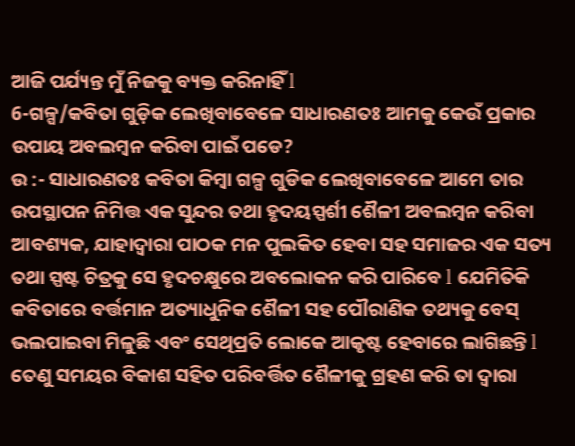ଆଜି ପର୍ଯ୍ୟନ୍ତ ମୁଁ ନିଜକୁ ବ୍ୟକ୍ତ କରିନାହିଁ l
6-ଗଳ୍ପ/କବିତା ଗୁଡ଼ିକ ଲେଖିବାବେଳେ ସାଧାରଣତଃ ଆମକୁ କେଉଁ ପ୍ରକାର ଉପାୟ ଅବଲମ୍ବନ କରିବା ପାଇଁ ପଡେ?
ଉ :- ସାଧାରଣତଃ କବିତା କିମ୍ବା ଗଳ୍ପ ଗୁଡିକ ଲେଖିବାବେଳେ ଆମେ ତାର ଉପସ୍ଥାପନ ନିମିତ୍ତ ଏକ ସୁନ୍ଦର ତଥା ହୃଦୟସ୍ପର୍ଶୀ ଶୈଳୀ ଅବଲମ୍ବନ କରିବା ଆବଶ୍ୟକ, ଯାହାଦ୍ୱାରା ପାଠକ ମନ ପୁଲକିତ ହେବା ସହ ସମାଜର ଏକ ସତ୍ୟ ତଥା ସ୍ପଷ୍ଟ ଚିତ୍ରକୁ ସେ ହୃଦଚକ୍ଷୁରେ ଅବଲୋକନ କରି ପାରିବେ l ଯେମିତିକି କବିତାରେ ବର୍ତ୍ତମାନ ଅତ୍ୟାଧୁନିକ ଶୈଳୀ ସହ ପୌରାଣିକ ତଥ୍ୟକୁ ବେସ୍ ଭଲପାଇବା ମିଳୁଛି ଏବଂ ସେଥିପ୍ରତି ଲୋକେ ଆକୃଷ୍ଟ ହେବାରେ ଲାଗିଛନ୍ତି l ତେଣୁ ସମୟର ବିକାଶ ସହିତ ପରିବର୍ତ୍ତିତ ଶୈଳୀକୁ ଗ୍ରହଣ କରି ତା ଦ୍ୱାରା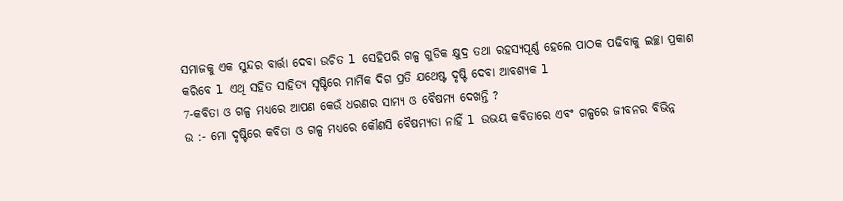ସମାଜକୁ ଏକ ସୁନ୍ଦର ବାର୍ତ୍ତା ଦେବା ଉଚିତ l ସେହିପରି ଗଳ୍ପ ଗୁଡିକ କ୍ଷୁଦ୍ର ତଥା ରହସ୍ୟପୂର୍ଣ୍ଣ ହେଲେ ପାଠକ ପଢିବାକୁ ଇଚ୍ଛା ପ୍ରକାଶ କରିବେ l ଏଥି ସହିତ ସାହିତ୍ୟ ସୃଷ୍ଟିରେ ମାର୍ମିକ ଦିଗ ପ୍ରତି ଯଥେଷ୍ଟ ଦୃଷ୍ଟି ଦେବା ଆବଶ୍ୟକ l
7-କବିତା ଓ ଗଳ୍ପ ମଧ୍ୟରେ ଆପଣ କେଉଁ ଧରଣର ସାମ୍ୟ ଓ ବୈଷମ୍ୟ ଦେଖନ୍ତି ?
ଉ :- ମୋ ଦୃଷ୍ଟିରେ କବିତା ଓ ଗଳ୍ପ ମଧ୍ୟରେ କୌଣସି ବୈଷମ୍ୟତା ନାହିଁ l ଉଭୟ କବିତାରେ ଏବଂ ଗଳ୍ପରେ ଜୀବନର ବିଭିନ୍ନ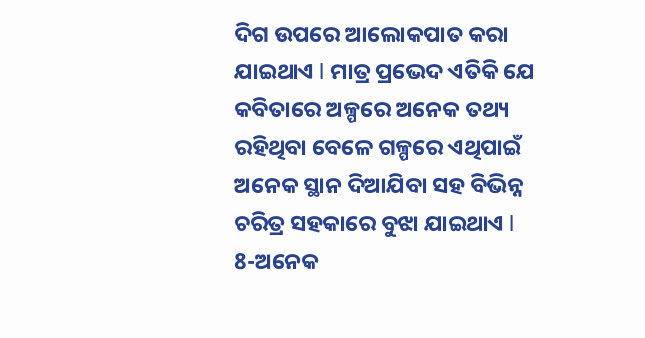ଦିଗ ଉପରେ ଆଲୋକପାତ କରା ଯାଇଥାଏ l ମାତ୍ର ପ୍ରଭେଦ ଏତିକି ଯେ କବିତାରେ ଅଳ୍ପରେ ଅନେକ ତଥ୍ୟ ରହିଥିବା ବେଳେ ଗଳ୍ପରେ ଏଥିପାଇଁ ଅନେକ ସ୍ଥାନ ଦିଆଯିବା ସହ ବିଭିନ୍ନ ଚରିତ୍ର ସହକାରେ ବୁଝା ଯାଇଥାଏ l
8-ଅନେକ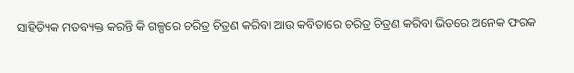ସାହିତ୍ୟିକ ମତବ୍ୟକ୍ତ କରନ୍ତି କି ଗଳ୍ପରେ ଚରିତ୍ର ଚିତ୍ରଣ କରିବା ଆଉ କବିତାରେ ଚରିତ୍ର ଚିତ୍ରଣ କରିବା ଭିତରେ ଅନେକ ଫରକ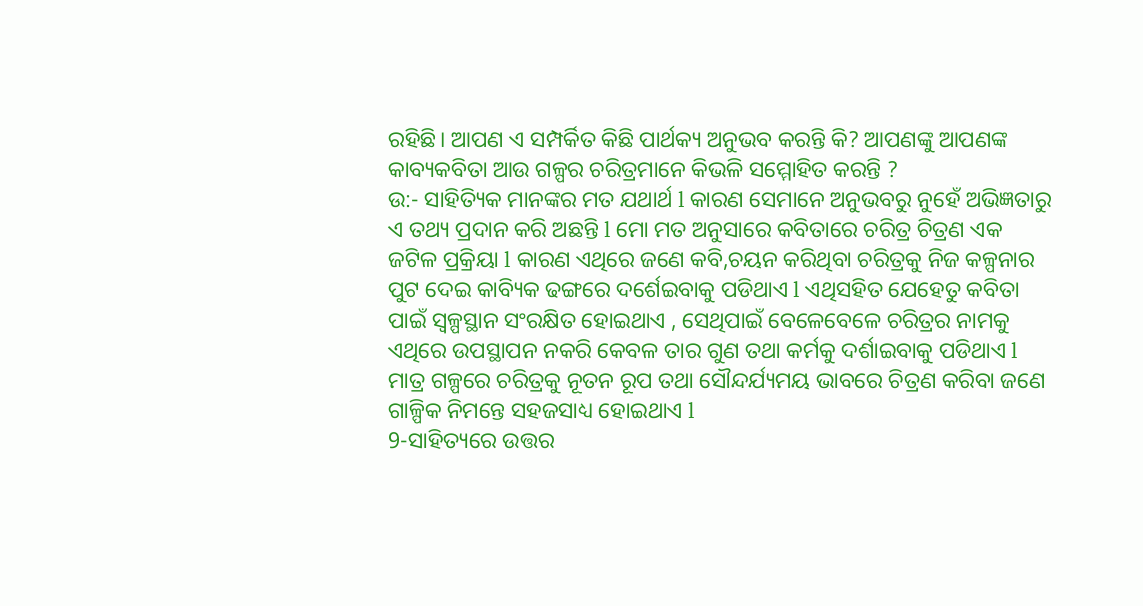ରହିଛି। ଆପଣ ଏ ସମ୍ପର୍କିତ କିଛି ପାର୍ଥକ୍ୟ ଅନୁଭବ କରନ୍ତି କି? ଆପଣଙ୍କୁ ଆପଣଙ୍କ କାବ୍ୟକବିତା ଆଉ ଗଳ୍ପର ଚରିତ୍ରମାନେ କିଭଳି ସମ୍ମୋହିତ କରନ୍ତି ?
ଉ:- ସାହିତ୍ୟିକ ମାନଙ୍କର ମତ ଯଥାର୍ଥ l କାରଣ ସେମାନେ ଅନୁଭବରୁ ନୁହେଁ ଅଭିଜ୍ଞତାରୁ ଏ ତଥ୍ୟ ପ୍ରଦାନ କରି ଅଛନ୍ତି l ମୋ ମତ ଅନୁସାରେ କବିତାରେ ଚରିତ୍ର ଚିତ୍ରଣ ଏକ ଜଟିଳ ପ୍ରକ୍ରିୟା l କାରଣ ଏଥିରେ ଜଣେ କବି,ଚୟନ କରିଥିବା ଚରିତ୍ରକୁ ନିଜ କଳ୍ପନାର ପୁଟ ଦେଇ କାବ୍ୟିକ ଢଙ୍ଗରେ ଦର୍ଶେଇବାକୁ ପଡିଥାଏ l ଏଥିସହିତ ଯେହେତୁ କବିତା ପାଇଁ ସ୍ୱଳ୍ପସ୍ଥାନ ସଂରକ୍ଷିତ ହୋଇଥାଏ , ସେଥିପାଇଁ ବେଳେବେଳେ ଚରିତ୍ରର ନାମକୁ ଏଥିରେ ଉପସ୍ଥାପନ ନକରି କେବଳ ତାର ଗୁଣ ତଥା କର୍ମକୁ ଦର୍ଶାଇବାକୁ ପଡିଥାଏ l ମାତ୍ର ଗଳ୍ପରେ ଚରିତ୍ରକୁ ନୂତନ ରୂପ ତଥା ସୌନ୍ଦର୍ଯ୍ୟମୟ ଭାବରେ ଚିତ୍ରଣ କରିବା ଜଣେ ଗାଳ୍ପିକ ନିମନ୍ତେ ସହଜସାଧ୍ୟ ହୋଇଥାଏ l
9-ସାହିତ୍ୟରେ ଉତ୍ତର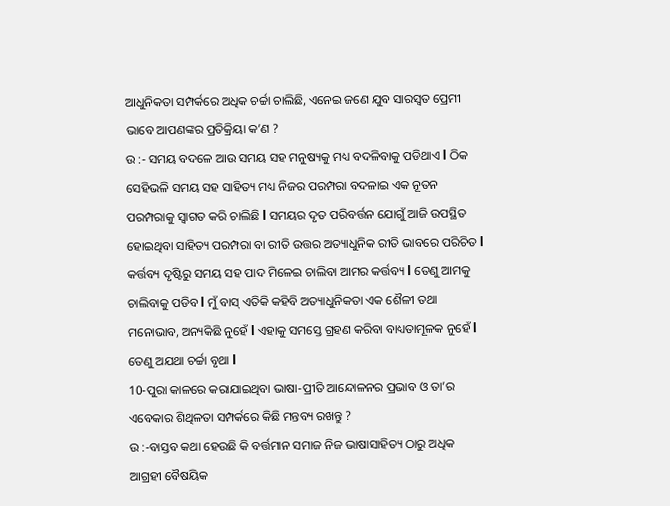ଆଧୁନିକତା ସମ୍ପର୍କରେ ଅଧିକ ଚର୍ଚ୍ଚା ଚାଲିଛି, ଏନେଇ ଜଣେ ଯୁବ ସାରସ୍ୱତ ପ୍ରେମୀ ଭାବେ ଆପଣଙ୍କର ପ୍ରତିକ୍ରିୟା କ’ଣ ?
ଉ :- ସମୟ ବଦଳେ ଆଉ ସମୟ ସହ ମନୁଷ୍ୟକୁ ମଧ୍ୟ ବଦଳିବାକୁ ପଡିଥାଏ l ଠିକ ସେହିଭଳି ସମୟ ସହ ସାହିତ୍ୟ ମଧ୍ୟ ନିଜର ପରମ୍ପରା ବଦଳାଇ ଏକ ନୂତନ ପରମ୍ପରାକୁ ସ୍ୱାଗତ କରି ଚାଲିଛି l ସମୟର ଦୃତ ପରିବର୍ତ୍ତନ ଯୋଗୁଁ ଆଜି ଉପସ୍ଥିତ ହୋଇଥିବା ସାହିତ୍ୟ ପରମ୍ପରା ବା ରୀତି ଉତ୍ତର ଅତ୍ୟାଧୁନିକ ରୀତି ଭାବରେ ପରିଚିତ l କର୍ତ୍ତବ୍ୟ ଦୃଷ୍ଟିରୁ ସମୟ ସହ ପାଦ ମିଳେଇ ଚାଲିବା ଆମର କର୍ତ୍ତବ୍ୟ l ତେଣୁ ଆମକୁ ଚାଲିବାକୁ ପଡିବ l ମୁଁ ବାସ୍ ଏତିକି କହିବି ଅତ୍ୟାଧୁନିକତା ଏକ ଶୈଳୀ ତଥା ମନୋଭାବ, ଅନ୍ୟକିଛି ନୁହେଁ l ଏହାକୁ ସମସ୍ତେ ଗ୍ରହଣ କରିବା ବାଧ୍ୟତାମୂଳକ ନୁହେଁ l ତେଣୁ ଅଯଥା ଚର୍ଚ୍ଚା ବୃଥା l
10-ପୁରା କାଳରେ କରାଯାଇଥିବା ଭାଷା-ପ୍ରୀତି ଆନ୍ଦୋଳନର ପ୍ରଭାବ ଓ ତା’ର ଏବେକାର ଶିଥିଳତା ସମ୍ପର୍କରେ କିଛି ମନ୍ତବ୍ୟ ରଖନ୍ତୁ ?
ଉ :-ବାସ୍ତବ କଥା ହେଉଛି କି ବର୍ତ୍ତମାନ ସମାଜ ନିଜ ଭାଷାସାହିତ୍ୟ ଠାରୁ ଅଧିକ ଆଗ୍ରହୀ ବୈଷୟିକ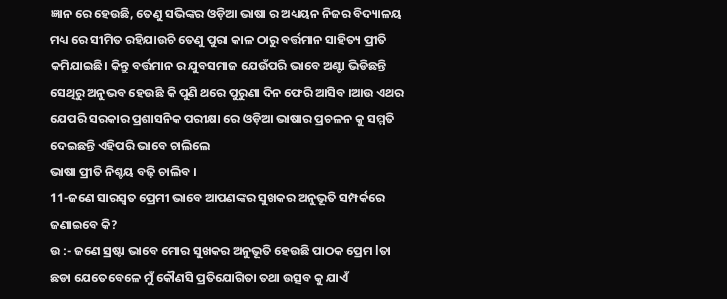ଜ୍ଞାନ ରେ ହେଉଛି, ତେଣୁ ସଭିଙ୍କର ଓଡ଼ିଆ ଭାଷା ର ଅଧ୍ୟୟନ ନିଜର ବିଦ୍ୟାଳୟ ମଧ୍ୟ ରେ ସୀମିତ ରହିଯାଉଚି ତେଣୁ ପୁରା କାଳ ଠାରୁ ବର୍ତ୍ତମାନ ସାହିତ୍ୟ ପ୍ରୀତି କମିଯାଇଛି। କିନ୍ତୁ ବର୍ତ୍ତମାନ ର ଯୁବସମାଜ ଯେଉଁପରି ଭାବେ ଅଣ୍ଟା ଭିଡିଛନ୍ତି ସେଥିରୁ ଅନୁଭବ ହେଉଛି କି ପୁଣି ଥରେ ପୁରୁଣା ଦିନ ଫେରି ଆସିବ ।ଆଉ ଏଥର ଯେପରି ସରକାର ପ୍ରଶାସନିକ ପରୀକ୍ଷା ରେ ଓଡ଼ିଆ ଭାଷାର ପ୍ରଚଳନ କୁ ସମ୍ମତି ଦେଇଛନ୍ତି ଏହିପରି ଭାବେ ଚାଲିଲେ
ଭାଷା ପ୍ରୀତି ନିଶ୍ଚୟ ବଢ଼ି ଚାଲିବ ।
11-ଜଣେ ସାରସ୍ୱତ ପ୍ରେମୀ ଭାବେ ଆପଣଙ୍କର ସୁଖକର ଅନୁଭୂତି ସମ୍ପର୍କରେ ଜଣାଇବେ କି?
ଉ :- ଜଣେ ସ୍ରଷ୍ଟା ଭାବେ ମୋର ସୁଖକର ଅନୁଭୂତି ହେଉଛି ପାଠକ ପ୍ରେମ lତା ଛଡା ଯେତେବେଳେ ମୁଁ କୌଣସି ପ୍ରତିଯୋଗିତା ତଥା ଉତ୍ସବ କୁ ଯାଏଁ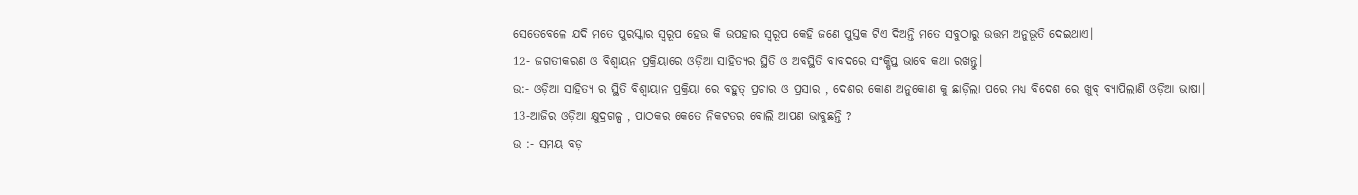ସେତେବେଳେ ଯଦି ମତେ ପୁରସ୍କାର ସ୍ବରୂପ ହେଉ କି ଉପହାର ସ୍ବରୂପ କେହି ଜଣେ ପୁସ୍ତକ ଟିଏ ଦିଅନ୍ତି ମତେ ସବୁଠାରୁ ଉତ୍ତମ ଅନୁଭୂତି ଦେଇଥାଏ।
12- ଜଗତୀକରଣ ଓ ବିଶ୍ବାୟନ ପ୍ରକ୍ରିୟାରେ ଓଡ଼ିଆ ସାହିତ୍ୟର ସ୍ଥିତି ଓ ଅବସ୍ଥିତି ବାବଦରେ ସଂକ୍ଷିପ୍ତ ଭାବେ କଥା ରଖନ୍ତୁ।
ଉ:- ଓଡ଼ିଆ ସାହିତ୍ୟ ର ସ୍ଥିତି ବିଶ୍ଵାୟାନ ପ୍ରକ୍ରିୟା ରେ ବହୁତ୍ ପ୍ରଚାର ଓ ପ୍ରସାର , ଦେଶର କୋଣ ଅନୁକୋଣ କୁ ଛାଡ଼ିଲା ପରେ ମଧ୍ୟ ବିଦେଶ ରେ ଖୁବ୍ ବ୍ୟାପିଲାଣି ଓଡ଼ିଆ ଭାଷା।
13-ଆଜିର ଓଡ଼ିଆ କ୍ଷୁଦ୍ରଗଳ୍ପ , ପାଠକର କେତେ ନିକଟତର ବୋଲି ଆପଣ ଭାବୁଛନ୍ତି ?
ଉ :- ସମୟ ବଡ଼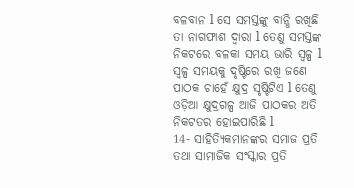ବଳବାନ l ସେ ସମସ୍ତଙ୍କୁ ବାନ୍ଧି ରଖିଛି ତା ନାଗଫାଶ ଦ୍ୱାରା l ତେଣୁ ସମସ୍ତଙ୍କ ନିକଟରେ ବଳକା ସମୟ ଭାରି ସ୍ୱଳ୍ପ l ସ୍ୱଳ୍ପ ସମୟକୁ ଦୃଷ୍ଟିରେ ରଖି ଜଣେ ପାଠକ ଚାହେଁ କ୍ଷୁଦ୍ର ସୃଷ୍ଟିଟିଏ l ତେଣୁ ଓଡ଼ିଆ କ୍ଷୁଦ୍ରଗଳ୍ପ ଆଜି ପାଠକର ଅତି ନିକଟତର ହୋଇପାରିଛି l
14- ସାହିତ୍ୟିକମାନଙ୍କର ସମାଜ ପ୍ରତି ତଥା ସାମାଜିକ ସଂସ୍କାର ପ୍ରତି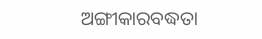ଅଙ୍ଗୀକାରବଦ୍ଧତା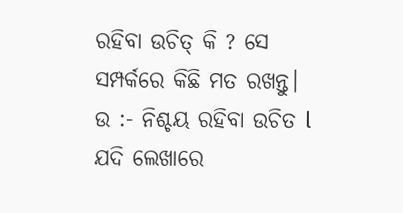ରହିବା ଉଚିତ୍ କି ? ସେ ସମ୍ପର୍କରେ କିଛି ମତ ରଖନ୍ତୁ।
ଉ :- ନିଶ୍ଚୟ ରହିବା ଉଚିତ l ଯଦି ଲେଖାରେ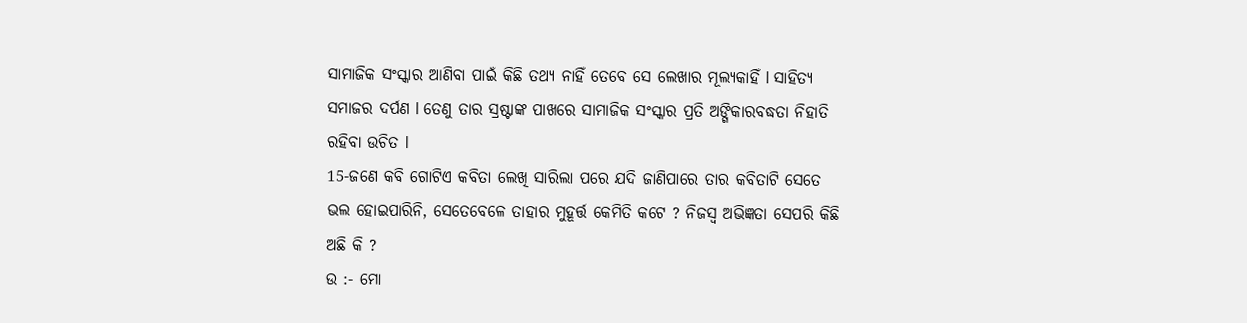ସାମାଜିକ ସଂସ୍କାର ଆଣିବା ପାଇଁ କିଛି ତଥ୍ୟ ନାହିଁ ତେବେ ସେ ଲେଖାର ମୂଲ୍ୟକାହିଁ l ସାହିତ୍ୟ ସମାଜର ଦର୍ପଣ l ତେଣୁ ତାର ସ୍ରଷ୍ଟାଙ୍କ ପାଖରେ ସାମାଜିକ ସଂସ୍କାର ପ୍ରତି ଅଙ୍ଗିକାରବଦ୍ଧତା ନିହାତି ରହିବା ଉଚିତ l
15-ଜଣେ କବି ଗୋଟିଏ କବିତା ଲେଖି ସାରିଲା ପରେ ଯଦି ଜାଣିପାରେ ତାର କବିତାଟି ସେତେ ଭଲ ହୋଇପାରିନି, ସେତେବେଳେ ତାହାର ମୁହୂର୍ତ୍ତ କେମିତି କଟେ ? ନିଜସ୍ବ ଅଭିଜ୍ଞତା ସେପରି କିଛି ଅଛି କି ?
ଉ :- ମୋ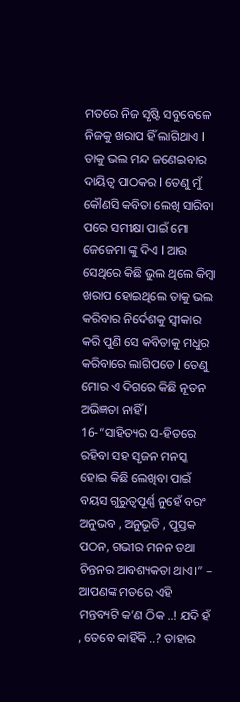ମତରେ ନିଜ ସୃଷ୍ଟି ସବୁବେଳେ ନିଜକୁ ଖରାପ ହିଁ ଲାଗିଥାଏ l ତାକୁ ଭଲ ମନ୍ଦ ଜଣେଇବାର ଦାୟିତ୍ୱ ପାଠକର l ତେଣୁ ମୁଁ କୌଣସି କବିତା ଲେଖି ସାରିବା ପରେ ସମୀକ୍ଷା ପାଇଁ ମୋ ଜେଜେମା ଙ୍କୁ ଦିଏ l ଆଉ ସେଥିରେ କିଛି ଭୁଲ ଥିଲେ କିମ୍ବା ଖରାପ ହୋଇଥିଲେ ତାକୁ ଭଲ କରିବାର ନିର୍ଦେଶକୁ ସ୍ୱୀକାର କରି ପୁଣି ସେ କବିତାକୁ ମଧୁର କରିବାରେ ଲାଗିପଡେ l ତେଣୁ ମୋର ଏ ଦିଗରେ କିଛି ନୂତନ ଅଭିଜ୍ଞତା ନାହିଁ l
16-“ସାହିତ୍ୟର ସ-ହିତରେ ରହିବା ସହ ସୃଜନ ମନସ୍କ ହୋଇ କିଛି ଲେଖିବା ପାଇଁ ବୟସ ଗୁରୁତ୍ୱପୂର୍ଣ୍ଣ ନୁହେଁ ବରଂ ଅନୁଭବ , ଅନୁଭୂତି , ପୁସ୍ତକ ପଠନ, ଗଭୀର ମନନ ତଥା ଚିନ୍ତନର ଆବଶ୍ୟକତା ଥାଏ।” – ଆପଣଙ୍କ ମତରେ ଏହି ମନ୍ତବ୍ୟଟି କ’ଣ ଠିକ ..! ଯଦି ହଁ , ତେବେ କାହିଁକି ..? ତାହାର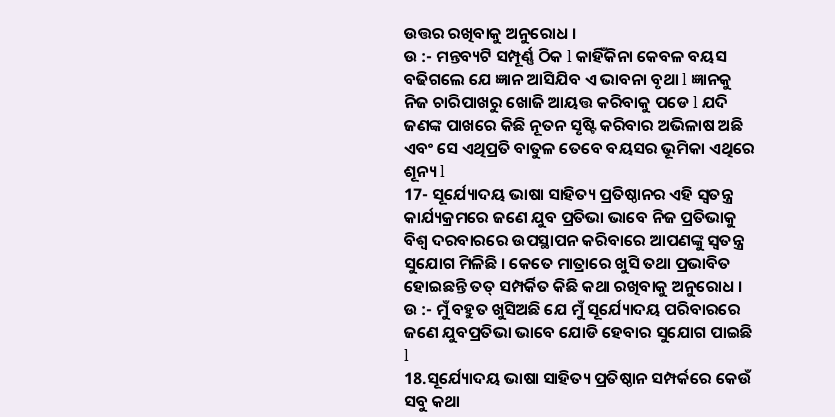ଉତ୍ତର ରଖିବାକୁ ଅନୁରୋଧ ।
ଉ :- ମନ୍ତବ୍ୟଟି ସମ୍ପୂର୍ଣ୍ଣ ଠିକ l କାହିଁକିନା କେବଳ ବୟସ ବଢିଗଲେ ଯେ ଜ୍ଞାନ ଆସିଯିବ ଏ ଭାବନା ବୃଥା l ଜ୍ଞାନକୁ ନିଜ ଚାରିପାଖରୁ ଖୋଜି ଆୟତ୍ତ କରିବାକୁ ପଡେ l ଯଦି ଜଣଙ୍କ ପାଖରେ କିଛି ନୂତନ ସୃଷ୍ଟି କରିବାର ଅଭିଳାଷ ଅଛି ଏବଂ ସେ ଏଥିପ୍ରତି ବାତୁଳ ତେବେ ବୟସର ଭୂମିକା ଏଥିରେ ଶୂନ୍ୟ l
17- ସୂର୍ଯ୍ୟୋଦୟ ଭାଷା ସାହିତ୍ୟ ପ୍ରତିଷ୍ଠାନର ଏହି ସ୍ୱତନ୍ତ୍ର କାର୍ଯ୍ୟକ୍ରମରେ ଜଣେ ଯୁବ ପ୍ରତିଭା ଭାବେ ନିଜ ପ୍ରତିଭାକୁ ବିଶ୍ୱ ଦରବାରରେ ଉପସ୍ଥାପନ କରିବାରେ ଆପଣଙ୍କୁ ସ୍ୱତନ୍ତ୍ର ସୁଯୋଗ ମିଳିଛି । କେତେ ମାତ୍ରାରେ ଖୁସି ତଥା ପ୍ରଭାବିତ ହୋଇଛନ୍ତି ତତ୍ ସମ୍ପର୍କିତ କିଛି କଥା ରଖିବାକୁ ଅନୁରୋଧ ।
ଉ :- ମୁଁ ବହୁତ ଖୁସିଅଛି ଯେ ମୁଁ ସୂର୍ଯ୍ୟୋଦୟ ପରିବାରରେ ଜଣେ ଯୁବପ୍ରତିଭା ଭାବେ ଯୋଡି ହେବାର ସୁଯୋଗ ପାଇଛି l
18.ସୂର୍ଯ୍ୟୋଦୟ ଭାଷା ସାହିତ୍ୟ ପ୍ରତିଷ୍ଠାନ ସମ୍ପର୍କରେ କେଉଁ ସବୁ କଥା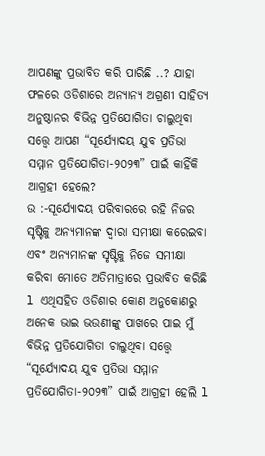ଆପଣଙ୍କୁ ପ୍ରଭାବିତ କରି ପାରିଛି ..? ଯାହା ଫଳରେ ଓଡିଶାରେ ଅନ୍ୟାନ୍ୟ ଅଗ୍ରଣୀ ସାହିତ୍ୟ ଅନୁଷ୍ଠାନର ବିଭିନ୍ନ ପ୍ରତିଯୋଗିତା ଚାଲୁଥିବା ସତ୍ତ୍ୱେ ଆପଣ “ସୂର୍ଯ୍ୟୋଦୟ ଯୁବ ପ୍ରତିଭା ସମ୍ମାନ ପ୍ରତିଯୋଗିତା-୨୦୨୩” ପାଇଁ କାହିଁକି ଆଗ୍ରହୀ ହେଲେ?
ଉ :-ସୂର୍ଯ୍ୟୋଦୟ ପରିବାରରେ ରହି ନିଜର ସୃଷ୍ଟିକୁ ଅନ୍ୟମାନଙ୍କ ଦ୍ୱାରା ସମୀକ୍ଷା କରେଇବା ଏବଂ ଅନ୍ୟମାନଙ୍କ ସୃଷ୍ଟିକୁ ନିଜେ ସମୀକ୍ଷା କରିବା ମୋତେ ଅତିମାତ୍ରାରେ ପ୍ରଭାବିତ କରିଛି l ଏଥିସହିତ ଓଡିଶାର କୋଣ ଅନୁକୋଣରୁ ଅନେକ ଭାଇ ଭଉଣୀଙ୍କୁ ପାଖରେ ପାଇ ମୁଁ ବିଭିନ୍ନ ପ୍ରତିଯୋଗିତା ଚାଲୁଥିବା ସତ୍ତ୍ୱେ “ସୂର୍ଯ୍ୟୋଦୟ ଯୁବ ପ୍ରତିଭା ସମ୍ମାନ ପ୍ରତିଯୋଗିତା-୨୦୨୩” ପାଇଁ ଆଗ୍ରହୀ ହେଲି l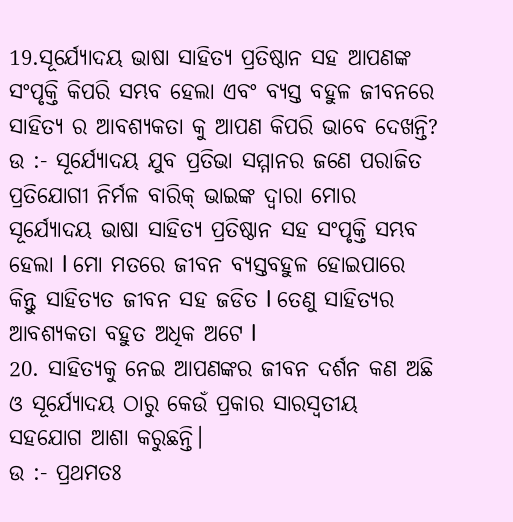19.ସୂର୍ଯ୍ୟୋଦୟ ଭାଷା ସାହିତ୍ୟ ପ୍ରତିଷ୍ଠାନ ସହ ଆପଣଙ୍କ ସଂପୃକ୍ତି କିପରି ସମ୍ଭବ ହେଲା ଏବଂ ବ୍ୟସ୍ତ ବହୁଳ ଜୀବନରେ ସାହିତ୍ୟ ର ଆବଶ୍ୟକତା କୁ ଆପଣ କିପରି ଭାବେ ଦେଖନ୍ତି?
ଉ :- ସୂର୍ଯ୍ୟୋଦୟ ଯୁବ ପ୍ରତିଭା ସମ୍ମାନର ଜଣେ ପରାଜିତ ପ୍ରତିଯୋଗୀ ନିର୍ମଳ ବାରିକ୍ ଭାଇଙ୍କ ଦ୍ୱାରା ମୋର ସୂର୍ଯ୍ୟୋଦୟ ଭାଷା ସାହିତ୍ୟ ପ୍ରତିଷ୍ଠାନ ସହ ସଂପୃକ୍ତି ସମ୍ଭବ ହେଲା l ମୋ ମତରେ ଜୀବନ ବ୍ୟସ୍ତବହୁଳ ହୋଇପାରେ କିନ୍ତୁ ସାହିତ୍ୟତ ଜୀବନ ସହ ଜଡିତ l ତେଣୁ ସାହିତ୍ୟର ଆବଶ୍ୟକତା ବହୁତ ଅଧିକ ଅଟେ l
20. ସାହିତ୍ୟକୁ ନେଇ ଆପଣଙ୍କର ଜୀବନ ଦର୍ଶନ କଣ ଅଛି ଓ ସୂର୍ଯ୍ୟୋଦୟ ଠାରୁ କେଉଁ ପ୍ରକାର ସାରସ୍ବତୀୟ ସହଯୋଗ ଆଶା କରୁଛନ୍ତି।
ଉ :- ପ୍ରଥମତଃ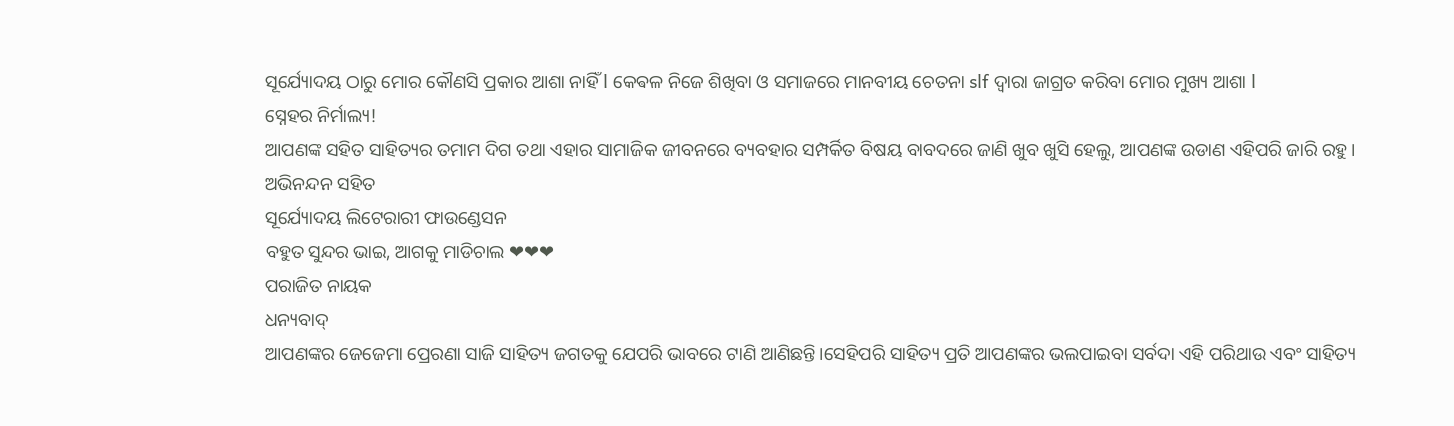ସୂର୍ଯ୍ୟୋଦୟ ଠାରୁ ମୋର କୌଣସି ପ୍ରକାର ଆଶା ନାହିଁ l କେଵଳ ନିଜେ ଶିଖିବା ଓ ସମାଜରେ ମାନବୀୟ ଚେତନା slf ଦ୍ୱାରା ଜାଗ୍ରତ କରିବା ମୋର ମୁଖ୍ୟ ଆଶା l
ସ୍ନେହର ନିର୍ମାଲ୍ୟ!
ଆପଣଙ୍କ ସହିତ ସାହିତ୍ୟର ତମାମ ଦିଗ ତଥା ଏହାର ସାମାଜିକ ଜୀବନରେ ବ୍ୟବହାର ସମ୍ପର୍କିତ ବିଷୟ ବାବଦରେ ଜାଣି ଖୁବ ଖୁସି ହେଲୁ, ଆପଣଙ୍କ ଉଡାଣ ଏହିପରି ଜାରି ରହୁ।
ଅଭିନନ୍ଦନ ସହିତ
ସୂର୍ଯ୍ୟୋଦୟ ଲିଟେରାରୀ ଫାଉଣ୍ଡେସନ
ବହୁତ ସୁନ୍ଦର ଭାଇ, ଆଗକୁ ମାଡିଚାଲ ❤❤❤
ପରାଜିତ ନାୟକ
ଧନ୍ୟବାଦ୍
ଆପଣଙ୍କର ଜେଜେମା ପ୍ରେରଣା ସାଜି ସାହିତ୍ୟ ଜଗତକୁ ଯେପରି ଭାବରେ ଟାଣି ଆଣିଛନ୍ତି।ସେହିପରି ସାହିତ୍ୟ ପ୍ରତି ଆପଣଙ୍କର ଭଲପାଇବା ସର୍ବଦା ଏହି ପରିଥାଉ ଏବଂ ସାହିତ୍ୟ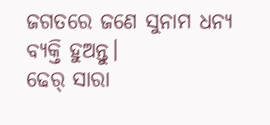ଜଗତରେ ଜଣେ ସୁନାମ ଧନ୍ୟ ବ୍ୟକ୍ତି ହୁଅନ୍ତୁ।
ଢେର୍ ସାରା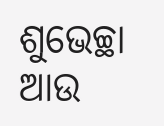ଶୁଭେଚ୍ଛା ଆଉ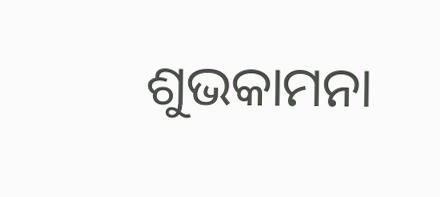ଶୁଭକାମନା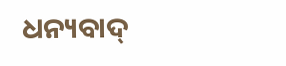ଧନ୍ୟବାଦ୍